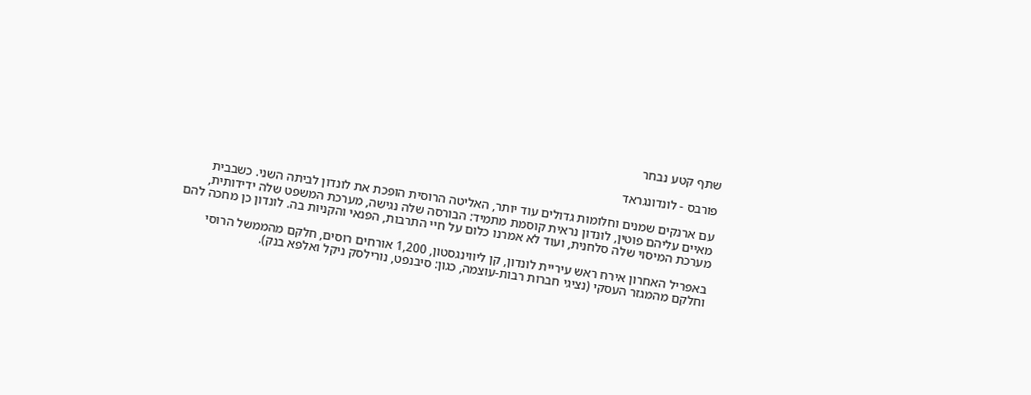שתף קטע נבחר

פורבס - לונדונגראד

עם ארנקים שמנים וחלומות גדולים עוד יותר, האליטה הרוסית הופכת את לונדון לביתה השני. כשבבית מאיים עליהם פוטין, לונדון נראית קוסמת מתמיד: הבורסה שלה נגישה, מערכת המשפט שלה ידידותית, מערכת המיסוי שלה סלחנית, ועוד לא אמרנו כלום על חיי התרבות, הפנאי והקניות בה. לונדון כן מחכה להם

באפריל האחרון אירח ראש עיריית לונדון, קן ליווינגסטון, 1,200 אורחים רוסים, חלקם מהממשל הרוסי וחלקם מהמגזר העסקי (נציגי חברות רבות-עוצמה, כגון: סיבנפט, נורילסק ניקל ואלפא בנק).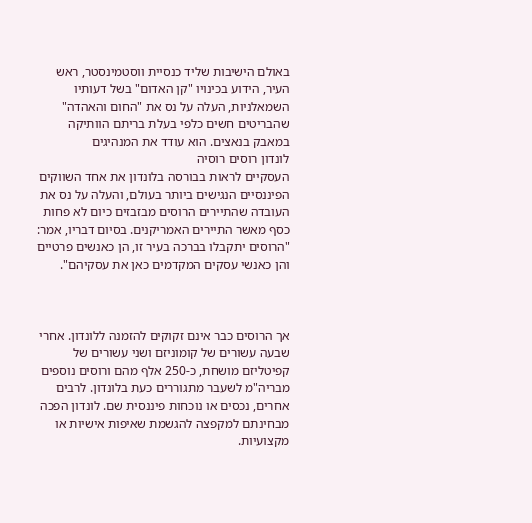באולם הישיבות שליד כנסיית ווסטמינסטר, ראש העיר, הידוע בכינויו "קן האדום" בשל דעותיו השמאלניות, העלה על נס את "החום והאהדה" שהבריטים חשים כלפי בעלת בריתם הוותיקה במאבק בנאצים. הוא עודד את המנהיגים
לונדון רוסים רוסיה
העסקיים לראות בבורסה בלונדון את אחד השווקים הפיננסיים הנגישים ביותר בעולם, והעלה על נס את העובדה שהתיירים הרוסים מבזבזים כיום לא פחות כסף מאשר התיירים האמריקנים. בסיום דבריו, אמר: "הרוסים יתקבלו בברכה בעיר זו, הן כאנשים פרטיים והן כאנשי עסקים המקדמים כאן את עסקיהם".



אך הרוסים כבר אינם זקוקים להזמנה ללונדון. אחרי שבעה עשורים של קומוניזם ושני עשורים של קפיטליזם מושחת, כ-250 אלף מהם ורוסים נוספים מבריה"מ לשעבר מתגוררים כעת בלונדון. לרבים אחרים, נכסים או נוכחות פיננסית שם. לונדון הפכה מבחינתם למקפצה להגשמת שאיפות אישיות או מקצועיות.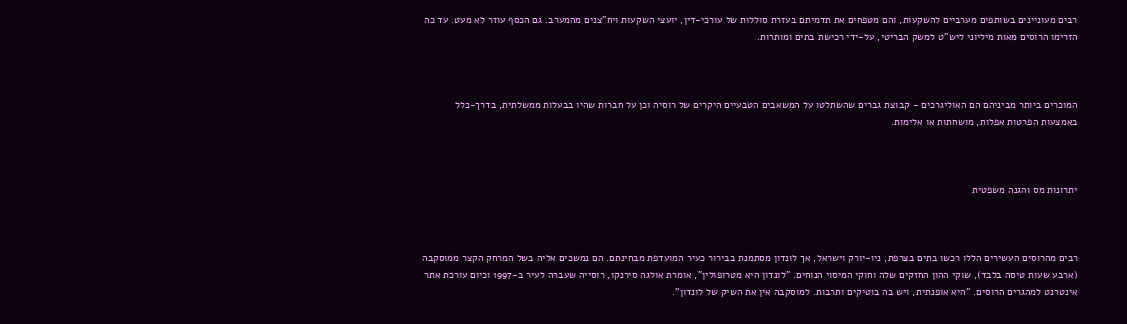רבים מעוניינים בשותפים מערביים להשקעות, והם מטפחים את תדמיתם בעזרת סוללות של עורכי-דין, יועצי השקעות ויח"צנים מהמערב. גם הכסף עוזר לא מעט. עד כה הזרימו הרוסים מאות מיליוני ליש"ט למשק הבריטי, על-ידי רכישת בתים ומותרות.



המוכרים ביותר מביניהם הם האוליגרכים - קבוצת גברים שהשתלטו על המשאבים הטבעיים היקרים של רוסיה וכן על חברות שהיו בבעלות ממשלתית, בדרך-כלל באמצעות הפרטות אפלות, מושחתות או אלימות.



יתרונות מס והגנה משפטית



רבים מהרוסים העשירים הללו רכשו בתים בצרפת, ניו-יורק וישראל, אך לונדון מסתמנת בבירור כעיר המועדפת מבחינתם. הם נמשכים אליה בשל המרחק הקצר ממוסקבה (ארבע שעות טיסה בלבד), שוקי ההון החזקים שלה וחוקי המיסוי הנוחים. "לונדון היא מטרופולין", אומרת אולגה סירנקו, רוסייה שעברה לעיר ב-1997 וכיום עורכת אתר אינטרנט למהגרים הרוסים. "היא אופנתית, ויש בה בוטיקים ותרבות. למוסקבה אין את השיק של לונדון".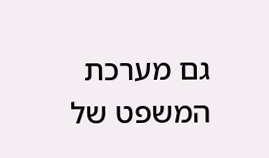גם מערכת המשפט של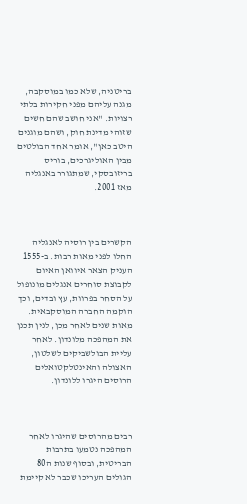בריטניה, שלא כמו במוסקבה, מגנה עליהם מפני חקירות בלתי רצויות. "אני חושב שהם חשים שזוהי מדינת חוק, ושהם מוגנים היטב כאן", אומר אחד הבולטים מבין האוליגרכים, בוריס בריזובסקי, שמתגורר באנגליה מאז 2001.



הקשרים בין רוסיה לאנגליה החלו לפני מאות רבות. ב-1555 העניק הצאר איוואן האיום לקבוצת סוחרים אנגלים מונופול על הסחר בפרוות, עץ ובדים, וכך הוקמה החברה המוסקבאית. מאות שנים לאחר מכן, לנין תכנן את המהפכה מלונדון. לאחר עליית הבולשביקים לשלטון, האצולה והאינטלקטואלים הרוסים היגרו ללונדון.



רבים מהרוסים שהיגרו לאחר המהפכה נטמעו בתרבות הבריטית, ובסוף שנות ה80 הגולים העריכו שכבר לא קיימת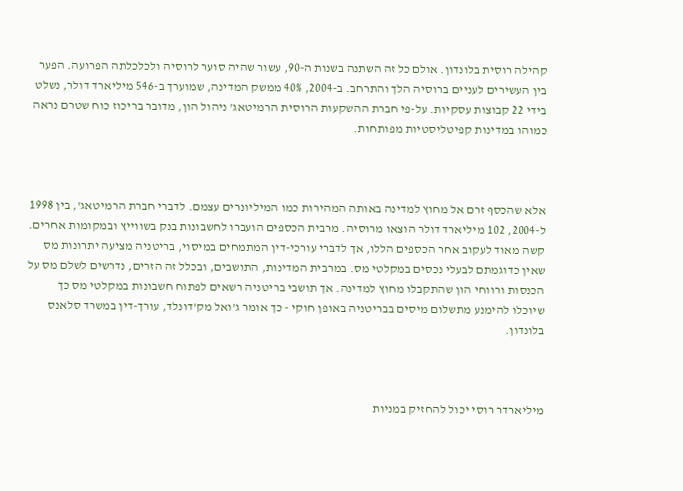קהילה רוסית בלונדון. אולם כל זה השתנה בשנות ה-90, עשור שהיה סוער לרוסיה ולכלכלתה הפרועה. הפער בין העשירים לעניים ברוסיה הלך והתרחב. ב-2004, 40% ממשק המדינה, שמוערך ב-546 מיליארד דולר, נשלט בידי 22 קבוצות עסקיות. על-פי חברת ההשקעות הרוסית הרמיטאג' ניהול הון, מדובר בריכוז כוח שטרם נראה כמוהו במדינות קפיטליסטיות מפותחות.



אלא שהכסף זרם אל מחוץ למדינה באותה המהירות כמו המיליונרים עצמם. לדברי חברת הרמיטאג', בין 1998 ל-2004, 102 מיליארד דולר הוצאו מרוסיה. מרבית הכספים הועברו לחשבונות בנק בשווייץ ובמקומות אחרים. קשה מאוד לעקוב אחר הכספים הללו, אך לדברי עורכי-דין המתמחים במיסוי, בריטניה מציעה יתרונות מס שאין כדוגמתם לבעלי נכסים במקלטי מס. במרבית המדינות, התושבים, ובכלל זה הזרים, נדרשים לשלם מס על הכנסות ורווחי הון שהתקבלו מחוץ למדינה. אך תושבי בריטניה רשאים לפתוח חשבונות במקלטי מס כך שיוכלו להימנע מתשלום מיסים בבריטניה באופן חוקי - כך אומר ג'ואל מק'דונלד, עורך-דין במשרד סלאנס בלונדון.



מיליארדר רוסי יכול להחזיק במניות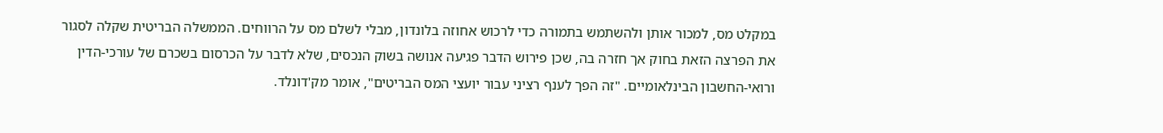במקלט מס, למכור אותן ולהשתמש בתמורה כדי לרכוש אחוזה בלונדון, מבלי לשלם מס על הרווחים. הממשלה הבריטית שקלה לסגור את הפרצה הזאת בחוק אך חזרה בה, שכן פירוש הדבר פגיעה אנושה בשוק הנכסים, שלא לדבר על הכרסום בשכרם של עורכי-הדין ורואי-החשבון הבינלאומיים. "זה הפך לענף רציני עבור יועצי המס הבריטים", אומר מק'דונלד.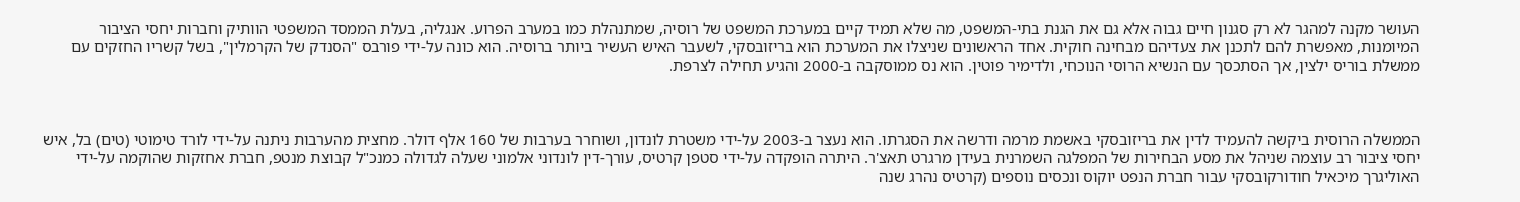העושר מקנה למהגר לא רק סגנון חיים גבוה אלא גם את הגנת בתי-המשפט, מה שלא תמיד קיים במערכת המשפט של רוסיה, שמתנהלת כמו במערב הפרוע. אנגליה, בעלת הממסד המשפטי הוותיק וחברות יחסי הציבור המיומנות, מאפשרת להם לתכנן את צעדיהם מבחינה חוקית. אחד הראשונים שניצלו את המערכת הוא בריזובסקי, לשעבר האיש העשיר ביותר ברוסיה. הוא כונה על-ידי פורבס "הסנדק של הקרמלין", בשל קשריו החזקים עם ממשלת בוריס ילצין, אך הסתכסך עם הנשיא הרוסי הנוכחי, ולדימיר פוטין. הוא נס ממוסקבה ב-2000 והגיע תחילה לצרפת.



הממשלה הרוסית ביקשה להעמיד לדין את בריזובסקי באשמת מרמה ודרשה את הסגרתו. הוא נעצר ב-2003 על-ידי משטרת לונדון, ושוחרר בערבות של 160 אלף דולר. מחצית מהערבות ניתנה על-ידי לורד טימוטי (טים) בל, איש יחסי ציבור רב עוצמה שניהל את מסע הבחירות של המפלגה השמרנית בעידן מרגרט תאצ'ר. היתרה הופקדה על-ידי סטפן קרטיס, עורך-דין לונדוני אלמוני שעלה לגדולה כמנכ"ל קבוצת מנטפ, חברת אחזקות שהוקמה על-ידי האוליגרך מיכאיל חודורקובסקי עבור חברת הנפט יוקוס ונכסים נוספים (קרטיס נהרג שנה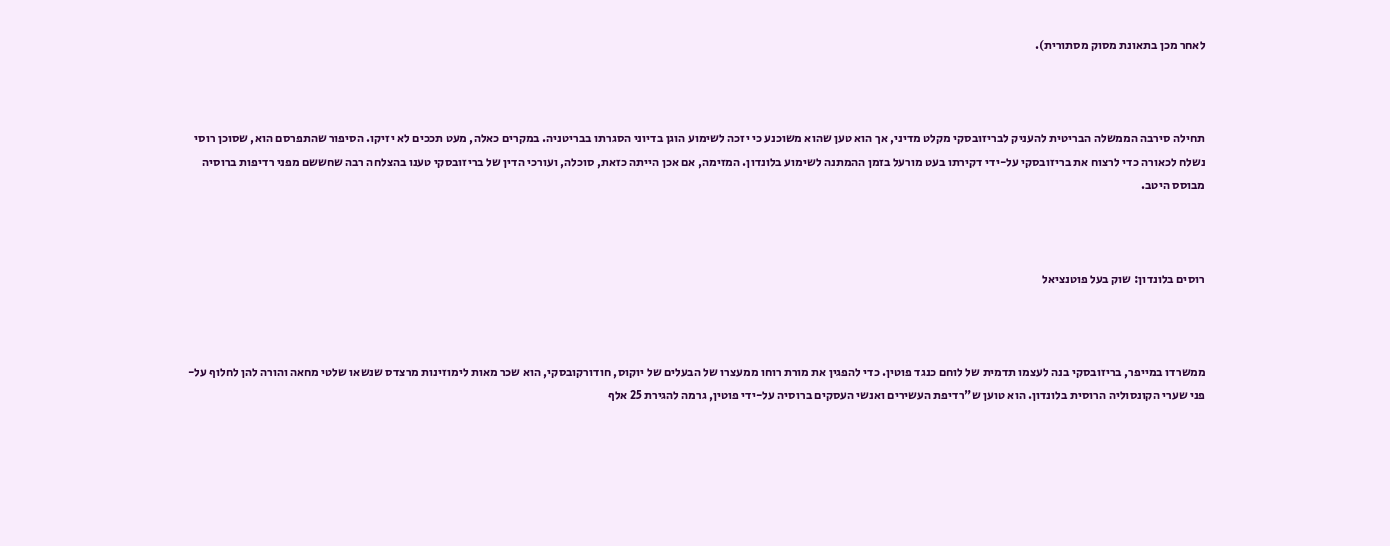לאחר מכן בתאונת מסוק מסתורית).



תחילה סירבה הממשלה הבריטית להעניק לבריזובסקי מקלט מדיני, אך הוא טען שהוא משוכנע כי יזכה לשימוע הוגן בדיוני הסגרתו בבריטניה. במקרים כאלה, מעט תככים לא יזיקו. הסיפור שהתפרסם הוא, שסוכן רוסי נשלח לכאורה כדי לרצוח את בריזובסקי על-ידי דקירתו בעט מורעל בזמן ההמתנה לשימוע בלונדון. המזימה, אם אכן הייתה כזאת, סוכלה, ועורכי הדין של בריזובסקי טענו בהצלחה רבה שחששם מפני רדיפות ברוסיה מבוסס היטב.



רוסים בלונדון: שוק בעל פוטנציאל



ממשרדו במייפר, בריזובסקי בנה לעצמו תדמית של לוחם כנגד פוטין. כדי להפגין את מורת רוחו ממעצרו של הבעלים של יוקוס, חודורקובסקי, הוא שכר מאות לימוזינות מרצדס שנשאו שלטי מחאה והורה להן לחלוף על-פני שערי הקונסוליה הרוסית בלונדון. הוא טוען ש"רדיפת העשירים ואנשי העסקים ברוסיה על-ידי פוטין, גרמה להגירת 25 אלף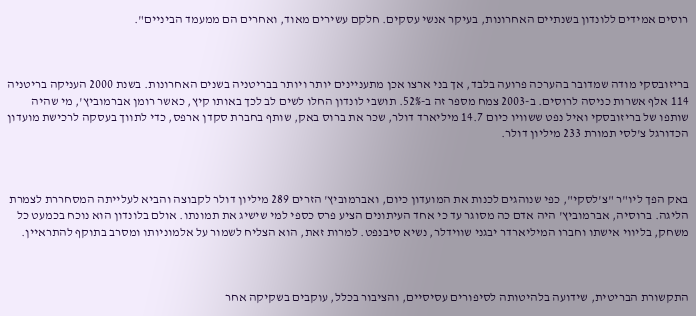רוסים אמידים ללונדון בשנתיים האחרונות, בעיקר אנשי עסקים. חלקם עשירים מאוד, ואחרים הם ממעמד הביניים".



בריזובסקי מודה שמדובר בהערכה פרועה בלבד, אך בני ארצו אכן מתעניינים יותר ויותר בבריטניה בשנים האחרונות. בשנת 2000 העניקה בריטניה 114 אלף אשרות כניסה לרוסים. ב-2003 צמח מספר זה ב-52%. תושבי לונדון החלו לשים לב לכך באותו קיץ, כאשר רומן אברמוביץ', מי שהיה שותפו של בריזובסקי ואיל נפט ששוויו כיום 14.7 מיליארד דולר, שכר את ברוס באק, שותף בחברת סקדן ארפס, כדי לתווך בעסקה לרכישת מועדון הכדורגל צ'לסי תמורת 233 מיליון דולר.



באק הפך ליו"ר "צ'לסקי", כפי שנוהגים לכנות את המועדון כיום, ואברמוביץ' הזרים 289 מיליון דולר לקבוצה והביא לעלייתה המסחררת לצמרת הליגה. ברוסיה, אברמוביץ' היה אדם כה מסוגר עד כי אחד העיתונים הציע פרס כספי למי שישיג את תמונתו. אולם בלונדון הוא נוכח בכמעט כל משחק, בליווי אישתו וחברו המיליארדר יבגני שווידלר, נשיא סיבנפט. למרות זאת, הוא הצליח לשמור על אלמוניותו ומסרב בתוקף להתראיין.



התקשורת הבריטית, שידועה בלהיטותה לסיפורים עסיסיים, והציבור בכלל, עוקבים בשקיקה אחר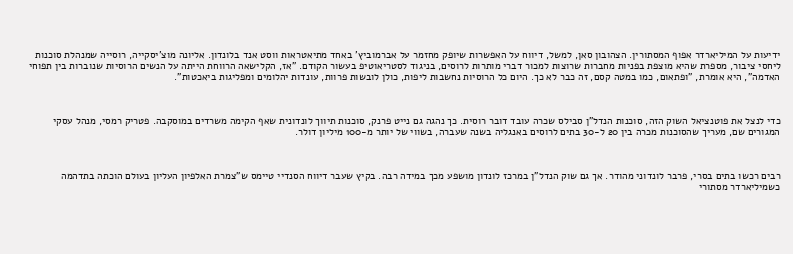ידיעות על המיליארדר אפוף המסתורין. הצהובון סאן, למשל, דיווח על האפשרות שיופק מחזמר על אברמוביץ' באחד מתיאטראות ווסט אנד בלונדון. אליונה מוצ'יסקייה, רוסייה שמנהלת סוכנות ליחסי ציבור, מספרת שהיא מוצפת בפניות מחברות שרוצות למכור דברי מותרות לרוסים, בניגוד לסטריאוטיפ בעשור הקודם. "אז, הקלישאה הרווחת הייתה על הנשים הרוסיות שנוברות בין תפוחי האדמה", היא אומרת, "ופתאום, כמו במטה קסם, זה כבר לא כך. היום כל הרוסיות נחשבות ליפות, כולן לובשות פרוות, עונדות יהלומים ומפליגות ביאכטות".



כדי לנצל את פוטנציאל השוק הזה, סוכנות הנדל"ן סבילס שכרה עובד דובר רוסית. כך נהגה גם נייט פרנק, סוכנות תיווך לונדונית שאף הקימה משרדים במוסקבה. פטריק רמסי, מנהל עסקי המגורים שם, מעריך שהסוכנות מכרה בין 20 ל-30 בתים לרוסים באנגליה בשנה שעברה, בשווי של יותר מ-100 מיליון דולר.



רבים רכשו בתים בסרי, פרבר לונדוני מהודר. אך גם שוק הנדל"ן במרכז לונדון מושפע מכך במידה רבה. בקיץ שעבר דיווח הסנדיי טיימס ש"צמרת האלפיון העליון בעולם הוכתה בתדהמה כשמיליארדר מסתורי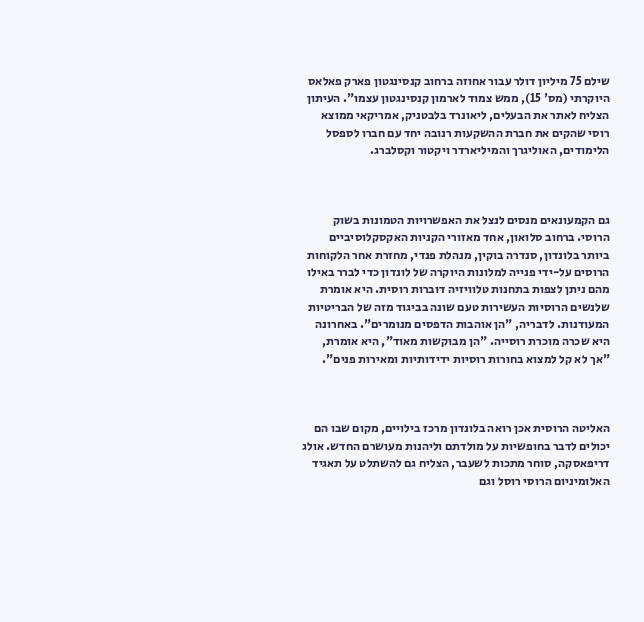שילם 75 מיליון דולר עבור אחוזה ברחוב קנסינגטון פארק פאלאס היוקרתי (מס' 15), ממש צמוד לארמון קנסינגטון עצמו". העיתון הצליח לאתר את הבעלים, ליאונרד בלבטניק, אמריקאי ממוצא רוסי שהקים את חברת ההשקעות רנובה יחד עם חברו לספסל הלימודים, האוליגרך והמיליארדר ויקטור וקסלברג.



גם הקמעונאים מנסים לנצל את האפשרויות הטמונות בשוק הרוסי. ברחוב סלואון, אחד מאזורי הקניות האקסקלוסיביים ביותר בלונדון, סנדרה בוקין, מנהלת פנדי, מחזרת אחר הלקוחות הרוסים על-ידי פנייה למלונות היוקרה של לונדון כדי לברר באילו מהם ניתן לצפות בתחנות טלוויזיה דוברות רוסית. היא אומרת שלנשים הרוסיות העשירות טעם שונה בביגוד מזה של הבריטיות המעודנות. לדבריה, "הן אוהבות הדפסים מנומרים". באחרונה היא שכרה מוכרת רוסייה. "הן מבוקשות מאוד", היא אומרת, "אך לא קל למצוא בחורות רוסיות ידידותיות ומאירות פנים".



האליטה הרוסית אכן רואה בלונדון מרכז בילויים, מקום שבו הם יכולים לדבר בחופשיות על מולדתם וליהנות מעושרם החדש. אולג דריפאסקה, סוחר מתכות לשעבר, הצליח גם להשתלט על תאגיד האלומיניום הרוסי רוסל וגם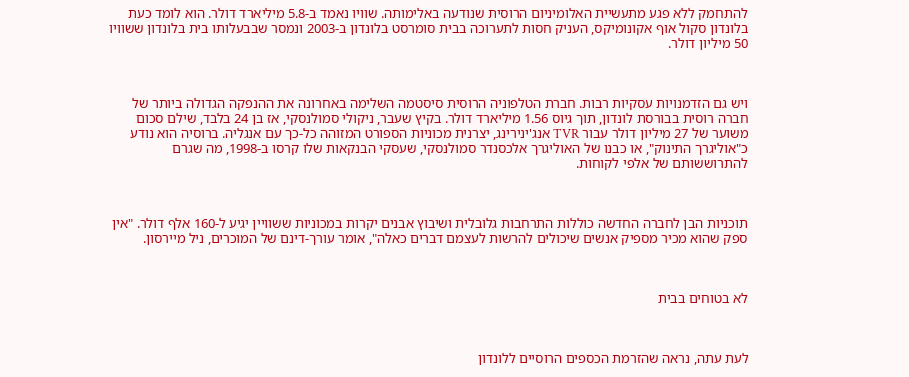להתחמק ללא פגע מתעשיית האלומיניום הרוסית שנודעה באלימותה. שוויו נאמד ב-5.8 מיליארד דולר. הוא לומד כעת בלונדון סקול אוף אקונומיקס, העניק חסות לתערוכה בבית סומרסט בלונדון ב-2003 ונמסר שבבעלותו בית בלונדון ששוויו 50 מיליון דולר.



ויש גם הזדמנויות עסקיות רבות. חברת הטלפוניה הרוסית סיסטמה השלימה באחרונה את ההנפקה הגדולה ביותר של חברה רוסית בבורסת לונדון, תוך גיוס 1.56 מיליארד דולר. בקיץ שעבר, ניקולי סמולנסקי, אז בן 24 בלבד, שילם סכום משוער של 27 מיליון דולר עבור TVR אנג'ינירינג, יצרנית מכוניות הספורט המזוהה כל-כך עם אנגליה. ברוסיה הוא נודע כ"אוליגרך התינוק", או כבנו של האוליגרך אלכסנדר סמולנסקי, שעסקי הבנקאות שלו קרסו ב-1998, מה שגרם להתרוששותם של אלפי לקוחות.



תוכניות הבן לחברה החדשה כוללות התרחבות גלובלית ושיבוץ אבנים יקרות במכוניות ששוויין יגיע ל-160 אלף דולר. "אין ספק שהוא מכיר מספיק אנשים שיכולים להרשות לעצמם דברים כאלה", אומר עורך-דינם של המוכרים, ניל מיירסון.



לא בטוחים בבית



לעת עתה, נראה שהזרמת הכספים הרוסיים ללונדון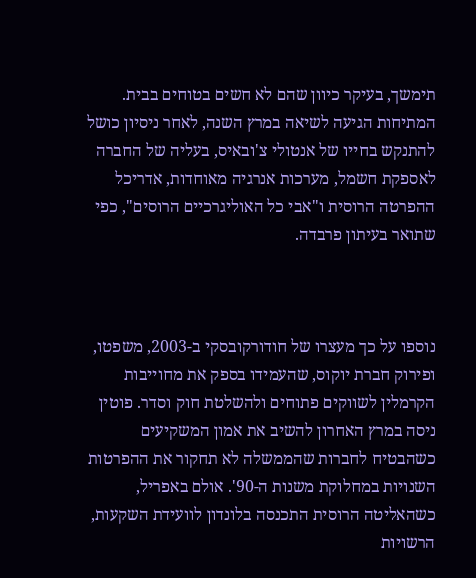תימשך, בעיקר כיוון שהם לא חשים בטוחים בבית. המתיחות הגיעה לשיאה במרץ השנה, לאחר ניסיון כושל להתנקש בחייו של אנטולי צ'ובאיס, בעליה של החברה לאספקת חשמל, מערכות אנרגיה מאוחדות, אדריכל ההפרטה הרוסית ו"אבי כל האוליגרכיים הרוסים", כפי שתואר בעיתון פרבדה.



נוספו על כך מעצרו של חודורקובסקי ב-2003, משפטו, ופירוק חברת יוקוס, שהעמידו בספק את מחוייבות הקרמלין לשווקים פתוחים ולהשלטת חוק וסדר. פוטין ניסה במרץ האחרון להשיב את אמון המשקיעים כשהבטיח לחברות שהממשלה לא תחקור את ההפרטות השנויות במחלוקת משנות ה-90'. אולם באפריל, כשהאליטה הרוסית התכנסה בלונדון לוועידת השקעות, הרשויות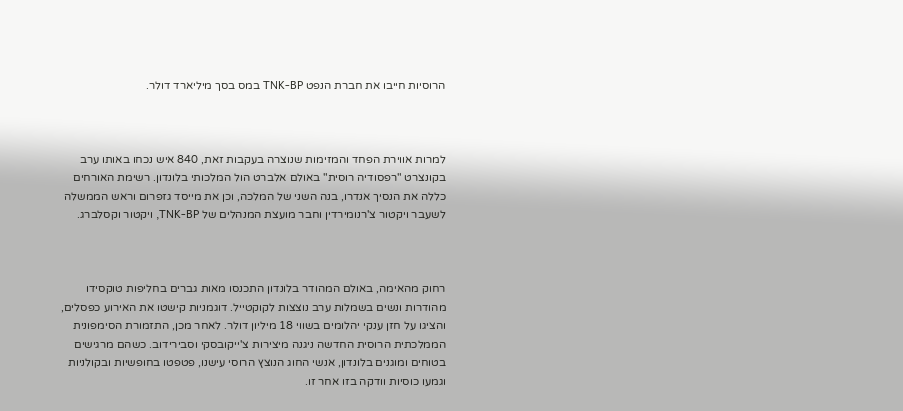הרוסיות חייבו את חברת הנפט TNK-BP במס בסך מיליארד דולר.



למרות אווירת הפחד והמזימות שנוצרה בעקבות זאת, 840 איש נכחו באותו ערב בקונצרט "רפסודיה רוסית" באולם אלברט הול המלכותי בלונדון. רשימת האורחים כללה את הנסיך אנדרו, בנה השני של המלכה, וכן את מייסד גזפרום וראש הממשלה לשעבר ויקטור צ'רנומירדין וחבר מועצת המנהלים של TNK-BP, ויקטור וקסלברג.



רחוק מהאימה, באולם המהודר בלונדון התכנסו מאות גברים בחליפות טוקסידו מהודרות ונשים בשמלות ערב נוצצות לקוקטייל. דוגמניות קישטו את האירוע כפסלים, והציגו על חזן ענקי יהלומים בשווי 18 מיליון דולר. לאחר מכן, התזמורת הסימפונית הממלכתית הרוסית החדשה ניגנה מיצירות צ'ייקובסקי וסבירידוב. כשהם מרגישים בטוחים ומוגנים בלונדון, אנשי החוג הנוצץ הרוסי עישנו, פטפטו בחופשיות ובקולניות וגמעו כוסיות וודקה בזו אחר זו.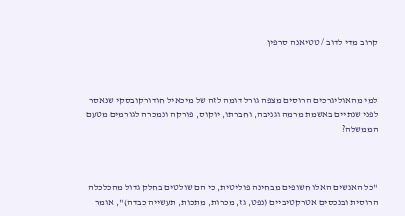קרוב מדי לדוב / טטיאנה סרפין



למי מהאוליגרכים הרוסים מצפה גורל דומה לזה של מיכאיל חודורקובסקי שנאסר לפני שנתיים באשמת מרמה וגניבה, וחברתו, יוקוס, פורקה ונמכרה לגורמים מטעם הממשלה?



"כל האנשים האלו חשופים מבחינה פוליטית, כי הם שולטים בחלק גדול מהכלכלה הרוסית ובנכסים אטרקטיביים (נפט, גז, מכרות, מתכות, תעשייה כבדה)", אומר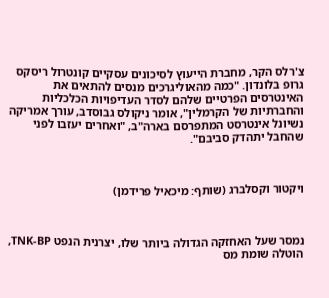צ'רלס הקר, מחברת הייעוץ לסיכונים עסקיים קונטרול ריסקס גרופ בלונדון. "כמה מהאוליגרכים מנסים להתאים את האינטרסים הפרטיים שלהם לסדר העדיפויות הכלכליות והחברתיות של הקרמלין", אומר ניקולס גבוסדב, עורך אמריקה נשיונל אינטרסט המתפרסם בארה"ב, "ואחרים יעזבו לפני שהחבל יתהדק סביבם".



ויקטור וקסלברג (שותף: מיכאיל פרידמן)



נמסר שעל האחזקה הגדולה ביותר שלו, יצרנית הנפט TNK-BP, הוטלה שומת מס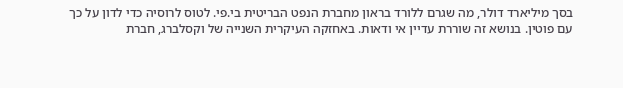בסך מיליארד דולר, מה שגרם ללורד בראון מחברת הנפט הבריטית בי.פי. לטוס לרוסיה כדי לדון על כך עם פוטין. בנושא זה שוררת עדיין אי ודאות. באחזקה העיקרית השנייה של וקסלברג, חברת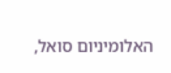האלומיניום סואל,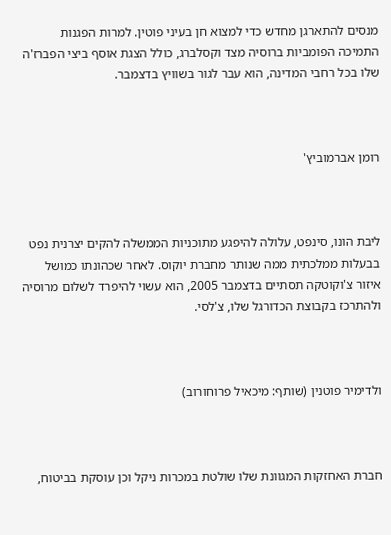מנסים להתארגן מחדש כדי למצוא חן בעיני פוטין. למרות הפגנות התמיכה הפומביות ברוסיה מצד וקסלברג, כולל הצגת אוסף ביצי הפברז'ה שלו בכל רחבי המדינה, הוא עבר לגור בשוויץ בדצמבר.



רומן אברמוביץ'



ליבת הונו, סינפט, עלולה להיפגע מתוכניות הממשלה להקים יצרנית נפט בבעלות ממלכתית ממה שנותר מחברת יוקוס. לאחר שכהונתו כמושל איזור צ'וקוטקה תסתיים בדצמבר 2005, הוא עשוי להיפרד לשלום מרוסיה ולהתרכז בקבוצת הכדורגל שלו, צ'לסי.



ולדימיר פוטנין (שותף: מיכאיל פרוחורוב)



חברת האחזקות המגוונת שלו שולטת במכרות ניקל וכן עוסקת בביטוח,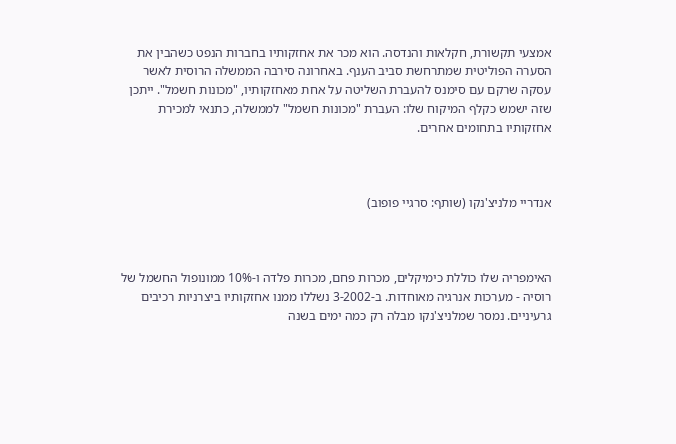אמצעי תקשורת, חקלאות והנדסה. הוא מכר את אחזקותיו בחברות הנפט כשהבין את הסערה הפוליטית שמתרחשת סביב הענף. באחרונה סירבה הממשלה הרוסית לאשר עסקה שרקם עם סימנס להעברת השליטה על אחת מאחזקותיו, "מכונות חשמל". ייתכן שזה ישמש כקלף המיקוח שלו: העברת "מכונות חשמל" לממשלה, כתנאי למכירת אחזקותיו בתחומים אחרים.



אנדריי מלניצ'נקו (שותף: סרגיי פופוב)



האימפריה שלו כוללת כימיקלים, מכרות פחם, מכרות פלדה ו-10% ממונופול החשמל של רוסיה - מערכות אנרגיה מאוחדות. ב-3-2002 נשללו ממנו אחזקותיו ביצרניות רכיבים גרעיניים. נמסר שמלניצ'נקו מבלה רק כמה ימים בשנה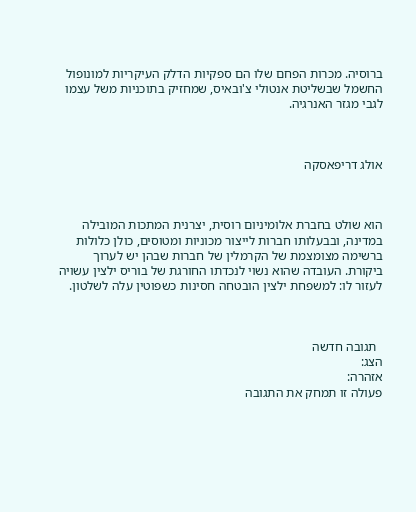ברוסיה. מכרות הפחם שלו הם ספקיות הדלק העיקריות למונופול החשמל שבשליטת אנטולי צ'ובאיס, שמחזיק בתוכניות משל עצמו לגבי מגזר האנרגיה.



אולג דריפאסקה



הוא שולט בחברת אלומיניום רוסית, יצרנית המתכות המובילה במדינה, ובבעלותו חברות לייצור מכוניות ומטוסים, כולן כלולות ברשימה מצומצמת של הקרמלין של חברות שבהן יש לערוך ביקורת. העובדה שהוא נשוי לנכדתו החורגת של בוריס ילצין עשויה לעזור לו: למשפחת ילצין הובטחה חסינות כשפוטין עלה לשלטון.



  תגובה חדשה
הצג:
אזהרה:
פעולה זו תמחק את התגובה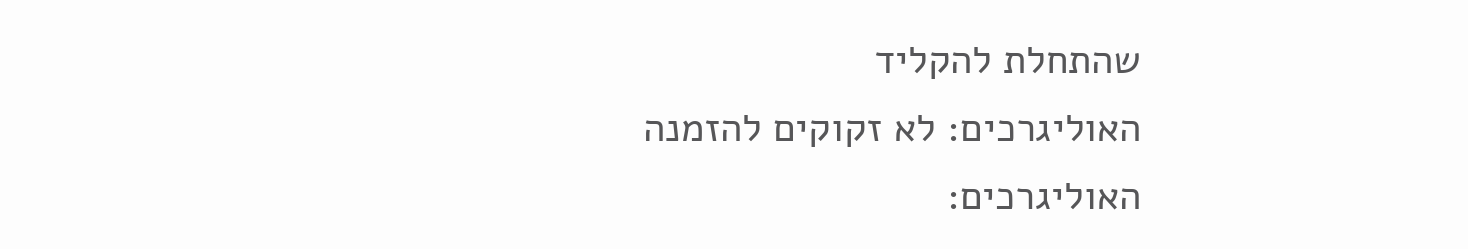שהתחלת להקליד
האוליגרכים: לא זקוקים להזמנה
האוליגרכים: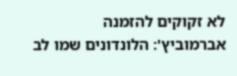לא זקוקים להזמנה
אברמוביץ': הלונדונים שמו לב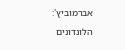אברמוביץ': הלונדונים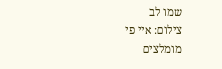שמו לב
צילום: איי פי
מומלצים